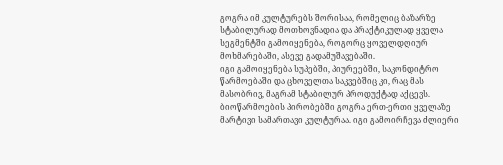გოგრა იმ კულტურებს შორისაა, რომელიც ბაზარზე სტაბილურად მოთხოვნადია და პრაქტიკულად ყველა სეგმენტში გამოიყენება, როგორც ყოველდღიურ მოხმარებაში, ასევე გადამუშავებაში.
იგი გამოიყენება სუპებში, პიურეებში, საკონდიტრო წარმოებაში და ცხოველთა საკვებშიც კი, რაც მას მასობრივ, მაგრამ სტაბილურ პროდუქტად აქცევს.
ბიოწარმოების პირობებში გოგრა ერთ-ერთი ყველაზე მარტივი სამართავი კულტურაა. იგი გამოირჩევა ძლიერი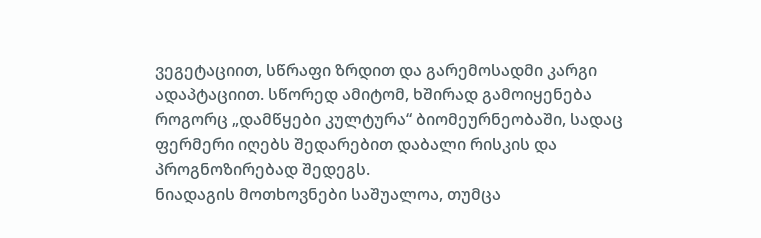ვეგეტაციით, სწრაფი ზრდით და გარემოსადმი კარგი ადაპტაციით. სწორედ ამიტომ, ხშირად გამოიყენება როგორც „დამწყები კულტურა“ ბიომეურნეობაში, სადაც ფერმერი იღებს შედარებით დაბალი რისკის და პროგნოზირებად შედეგს.
ნიადაგის მოთხოვნები საშუალოა, თუმცა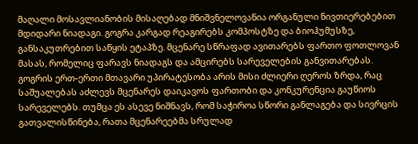მაღალი მოსავლიანობის მისაღებად მნიშვნელოვანია ორგანული ნივთიერებებით მდიდარი ნიადაგი. გოგრა კარგად რეაგირებს კომპოსტზე და ბიოჰუმუსზე, განსაკუთრებით საწყის ეტაპზე. მცენარე სწრაფად ავითარებს ფართო ფოთლოვან მასას, რომელიც ფარავს ნიადაგს და ამცირებს სარეველების განვითარებას.
გოგრის ერთ-ერთი მთავარი უპირატესობა არის მისი ძლიერი ღეროს ზრდა, რაც საშუალებას აძლევს მცენარეს დაიკავოს ფართობი და კონკურენცია გაუწიოს სარეველებს. თუმცა ეს ასევე ნიშნავს, რომ საჭიროა სწორი განლაგება და სივრცის გათვალისწინება, რათა მცენარეებმა სრულად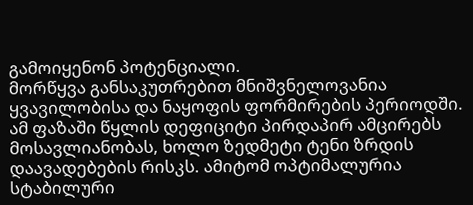გამოიყენონ პოტენციალი.
მორწყვა განსაკუთრებით მნიშვნელოვანია ყვავილობისა და ნაყოფის ფორმირების პერიოდში. ამ ფაზაში წყლის დეფიციტი პირდაპირ ამცირებს მოსავლიანობას, ხოლო ზედმეტი ტენი ზრდის დაავადებების რისკს. ამიტომ ოპტიმალურია სტაბილური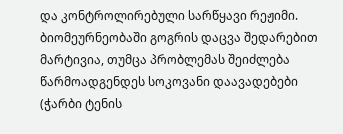და კონტროლირებული სარწყავი რეჟიმი.
ბიომეურნეობაში გოგრის დაცვა შედარებით მარტივია, თუმცა პრობლემას შეიძლება წარმოადგენდეს სოკოვანი დაავადებები (ჭარბი ტენის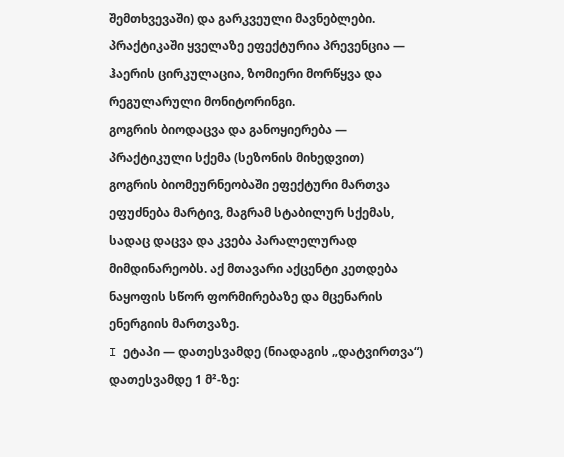შემთხვევაში) და გარკვეული მავნებლები. პრაქტიკაში ყველაზე ეფექტურია პრევენცია — ჰაერის ცირკულაცია, ზომიერი მორწყვა და რეგულარული მონიტორინგი.
გოგრის ბიოდაცვა და განოყიერება — პრაქტიკული სქემა (სეზონის მიხედვით)
გოგრის ბიომეურნეობაში ეფექტური მართვა ეფუძნება მარტივ, მაგრამ სტაბილურ სქემას, სადაც დაცვა და კვება პარალელურად მიმდინარეობს. აქ მთავარი აქცენტი კეთდება ნაყოფის სწორ ფორმირებაზე და მცენარის ენერგიის მართვაზე.
I ეტაპი — დათესვამდე (ნიადაგის „დატვირთვა“)
დათესვამდე 1 მ²-ზე: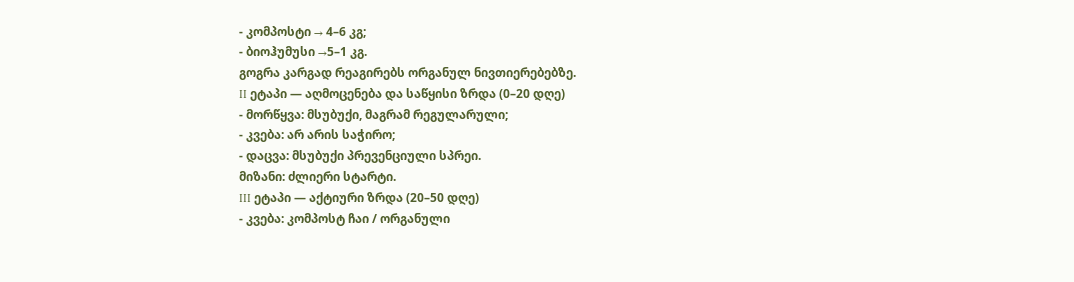- კომპოსტი → 4–6 კგ;
- ბიოჰუმუსი →5–1 კგ.
გოგრა კარგად რეაგირებს ორგანულ ნივთიერებებზე.
II ეტაპი — აღმოცენება და საწყისი ზრდა (0–20 დღე)
- მორწყვა: მსუბუქი, მაგრამ რეგულარული;
- კვება: არ არის საჭირო;
- დაცვა: მსუბუქი პრევენციული სპრეი.
მიზანი: ძლიერი სტარტი.
III ეტაპი — აქტიური ზრდა (20–50 დღე)
- კვება: კომპოსტ ჩაი / ორგანული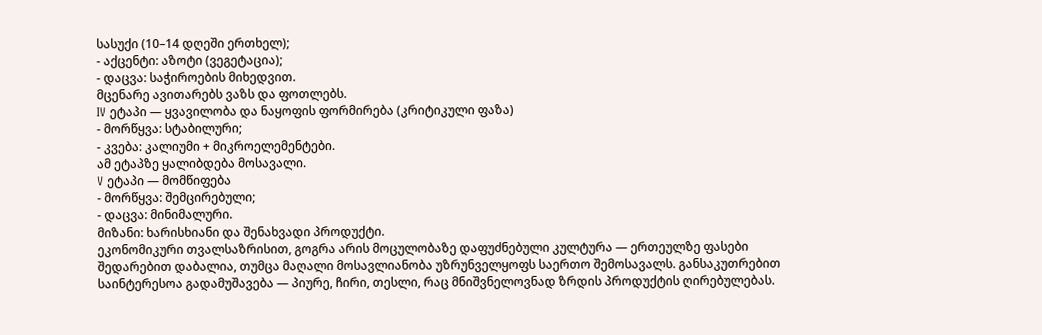სასუქი (10–14 დღეში ერთხელ);
- აქცენტი: აზოტი (ვეგეტაცია);
- დაცვა: საჭიროების მიხედვით.
მცენარე ავითარებს ვაზს და ფოთლებს.
IV ეტაპი — ყვავილობა და ნაყოფის ფორმირება (კრიტიკული ფაზა)
- მორწყვა: სტაბილური;
- კვება: კალიუმი + მიკროელემენტები.
ამ ეტაპზე ყალიბდება მოსავალი.
V ეტაპი — მომწიფება
- მორწყვა: შემცირებული;
- დაცვა: მინიმალური.
მიზანი: ხარისხიანი და შენახვადი პროდუქტი.
ეკონომიკური თვალსაზრისით, გოგრა არის მოცულობაზე დაფუძნებული კულტურა — ერთეულზე ფასები შედარებით დაბალია, თუმცა მაღალი მოსავლიანობა უზრუნველყოფს საერთო შემოსავალს. განსაკუთრებით საინტერესოა გადამუშავება — პიურე, ჩირი, თესლი, რაც მნიშვნელოვნად ზრდის პროდუქტის ღირებულებას.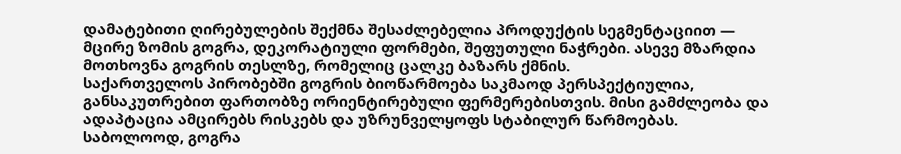დამატებითი ღირებულების შექმნა შესაძლებელია პროდუქტის სეგმენტაციით — მცირე ზომის გოგრა, დეკორატიული ფორმები, შეფუთული ნაჭრები. ასევე მზარდია მოთხოვნა გოგრის თესლზე, რომელიც ცალკე ბაზარს ქმნის.
საქართველოს პირობებში გოგრის ბიოწარმოება საკმაოდ პერსპექტიულია, განსაკუთრებით ფართობზე ორიენტირებული ფერმერებისთვის. მისი გამძლეობა და ადაპტაცია ამცირებს რისკებს და უზრუნველყოფს სტაბილურ წარმოებას.
საბოლოოდ, გოგრა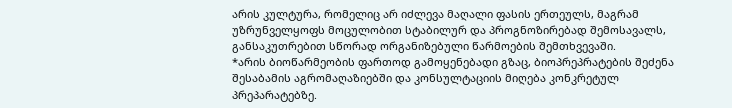არის კულტურა, რომელიც არ იძლევა მაღალი ფასის ერთეულს, მაგრამ უზრუნველყოფს მოცულობით სტაბილურ და პროგნოზირებად შემოსავალს, განსაკუთრებით სწორად ორგანიზებული წარმოების შემთხვევაში.
*არის ბიოწარმეობის ფართოდ გამოყენებადი გზაც, ბიოპრეპრატების შეძენა შესაბამის აგრომაღაზიებში და კონსულტაციის მიღება კონკრეტულ პრეპარატებზე.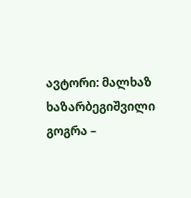ავტორი: მალხაზ ხაზარბეგიშვილი
გოგრა –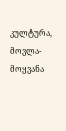კულტურა, მოვლა-მოყვანა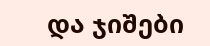და ჯიშები